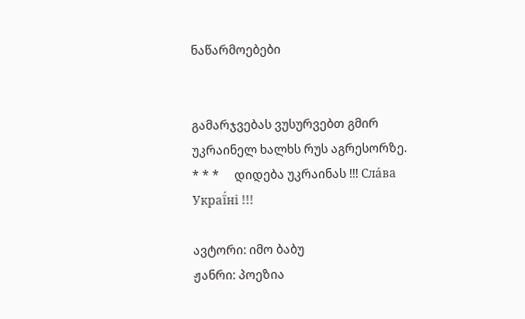ნაწარმოებები


გამარჯვებას ვუსურვებთ გმირ უკრაინელ ხალხს რუს აგრესორზე.     * * *     დიდება უკრაინას !!! Сла́ва Украї́ні !!!

ავტორი: იმო ბაბუ
ჟანრი: პოეზია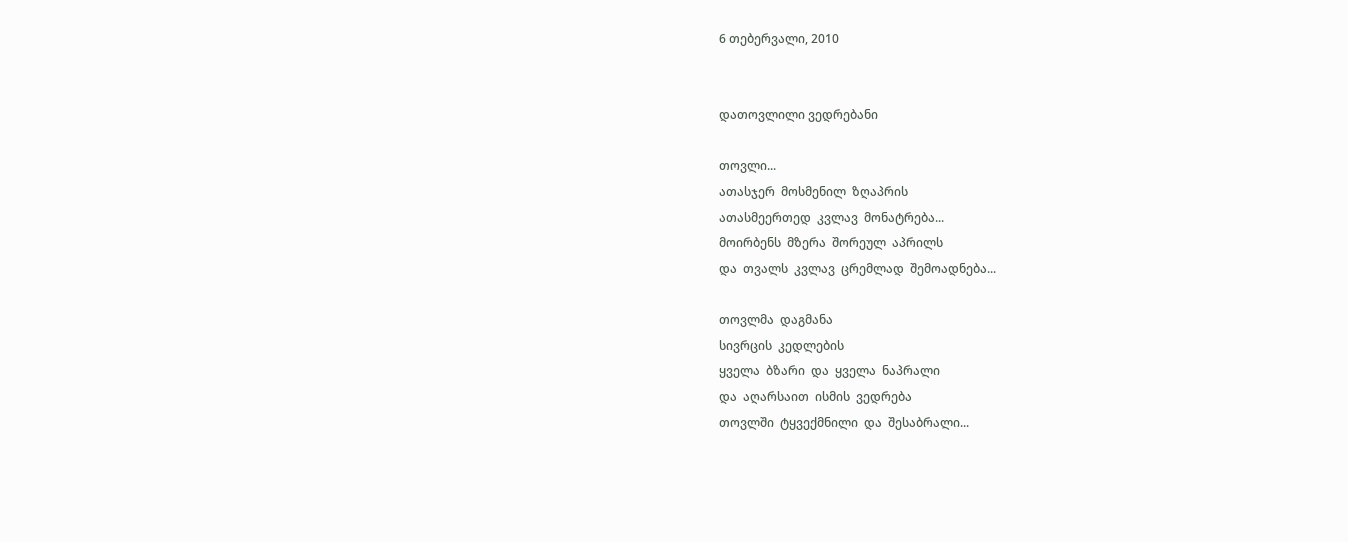6 თებერვალი, 2010


დათოვლილი ვედრებანი

თოვლი...
ათასჯერ  მოსმენილ  ზღაპრის
ათასმეერთედ  კვლავ  მონატრება...
მოირბენს  მზერა  შორეულ  აპრილს
და  თვალს  კვლავ  ცრემლად  შემოადნება...

თოვლმა  დაგმანა
სივრცის  კედლების
ყველა  ბზარი  და  ყველა  ნაპრალი
და  აღარსაით  ისმის  ვედრება
თოვლში  ტყვექმნილი  და  შესაბრალი...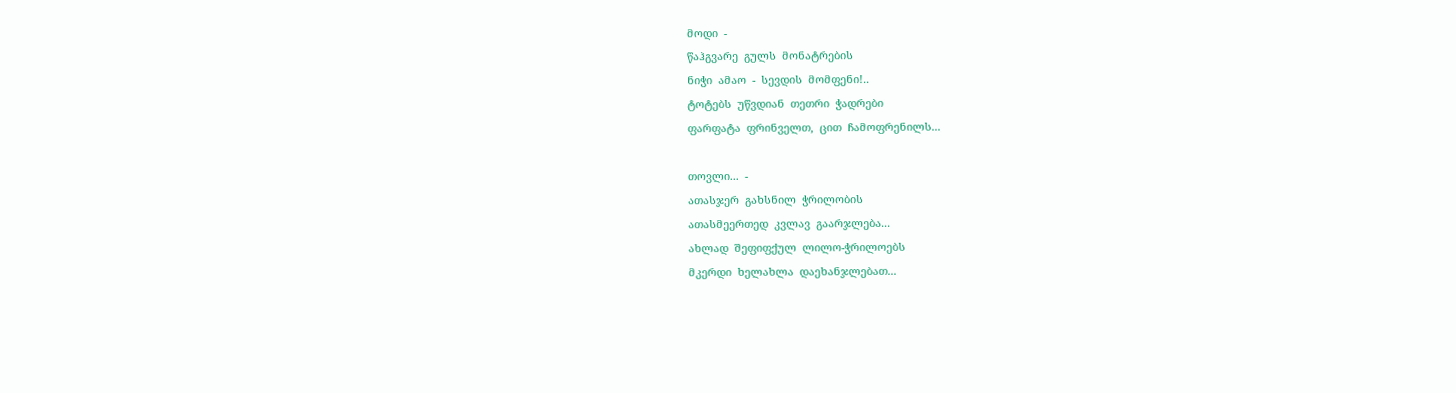მოდი  -
წაჰგვარე  გულს  მონატრების
ნიჭი  ამაო  -  სევდის  მომფენი!..
ტოტებს  უწვდიან  თეთრი  ჭადრები
ფარფატა  ფრინველთ,  ცით  ჩამოფრენილს...

თოვლი...  -
ათასჯერ  გახსნილ  ჭრილობის
ათასმეერთედ  კვლავ  გაარჯლება...
ახლად  შეფიფქულ  ლილო-ჭრილოებს
მკერდი  ხელახლა  დაეხანჯლებათ...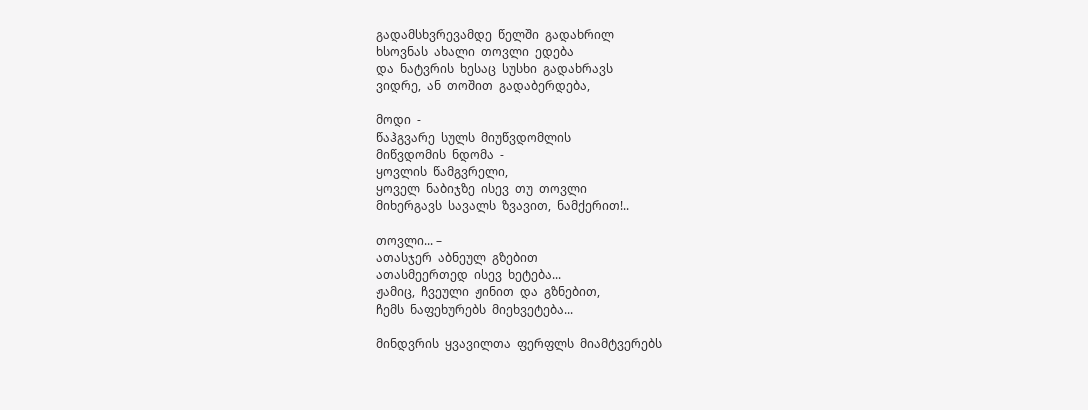გადამსხვრევამდე  წელში  გადახრილ
ხსოვნას  ახალი  თოვლი  ედება
და  ნატვრის  ხესაც  სუსხი  გადახრავს
ვიდრე,  ან  თოშით  გადაბერდება,

მოდი  -
წაჰგვარე  სულს  მიუწვდომლის
მიწვდომის  ნდომა  -
ყოვლის  წამგვრელი,
ყოველ  ნაბიჯზე  ისევ  თუ  თოვლი
მიხერგავს  სავალს  ზვავით,  ნამქერით!..

თოვლი... –
ათასჯერ  აბნეულ  გზებით
ათასმეერთედ  ისევ  ხეტება...
ჟამიც,  ჩვეული  ჟინით  და  გზნებით,
ჩემს  ნაფეხურებს  მიეხვეტება...

მინდვრის  ყვავილთა  ფერფლს  მიამტვერებს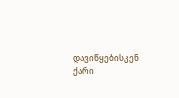დავიწყებისკენ  ქარი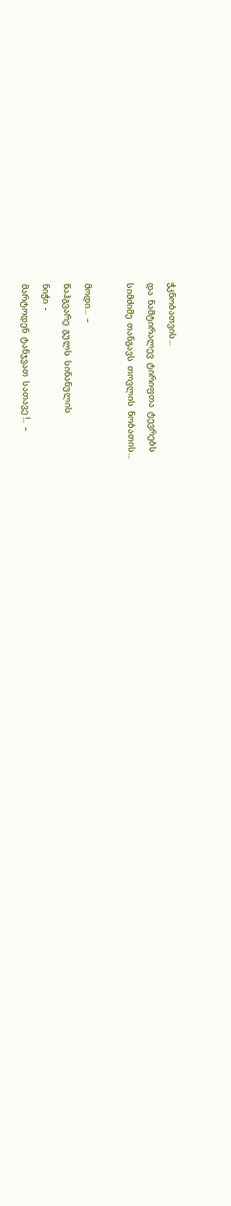ჭკნობათვის...
და  ნამტირალევ  ტირიფთა  ტევრებს
სიმძიმე  თანგავს  თოვლის  ნობათის...

მოდი...  –
წაჰგვარე  გულს  სინანულის
ნიჭი  -
მარტოდენ  ტანჯვათ  სათავე !..  –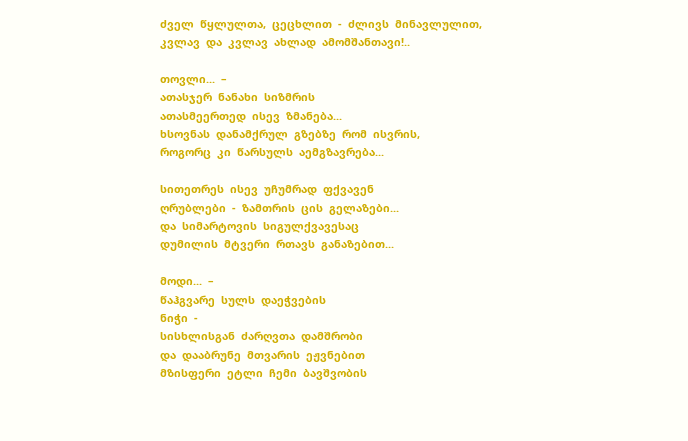ძველ  წყლულთა,  ცეცხლით  -  ძლივს  მინავლულით,
კვლავ  და  კვლავ  ახლად  ამომშანთავი!..

თოვლი...  –
ათასჯერ  ნანახი  სიზმრის
ათასმეერთედ  ისევ  ზმანება...
ხსოვნას  დანამქრულ  გზებზე  რომ  ისვრის,
როგორც  კი  წარსულს  აემგზავრება...

სითეთრეს  ისევ  უჩუმრად  ფქვავენ
ღრუბლები  -  ზამთრის  ცის  გელაზები...
და  სიმარტოვის  სიგულქვავესაც
დუმილის  მტვერი  რთავს  განაზებით...

მოდი...  –
წაჰგვარე  სულს  დაეჭვების
ნიჭი  -
სისხლისგან  ძარღვთა  დამშრობი
და  დააბრუნე  მთვარის  ეჟვნებით
მზისფერი  ეტლი  ჩემი  ბავშვობის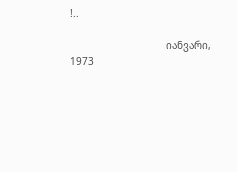!..

                                იანვარი,      1973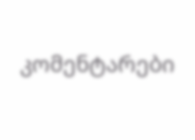კომენტარები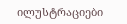ილუსტრაციები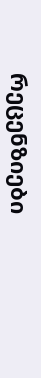რეცენზიები